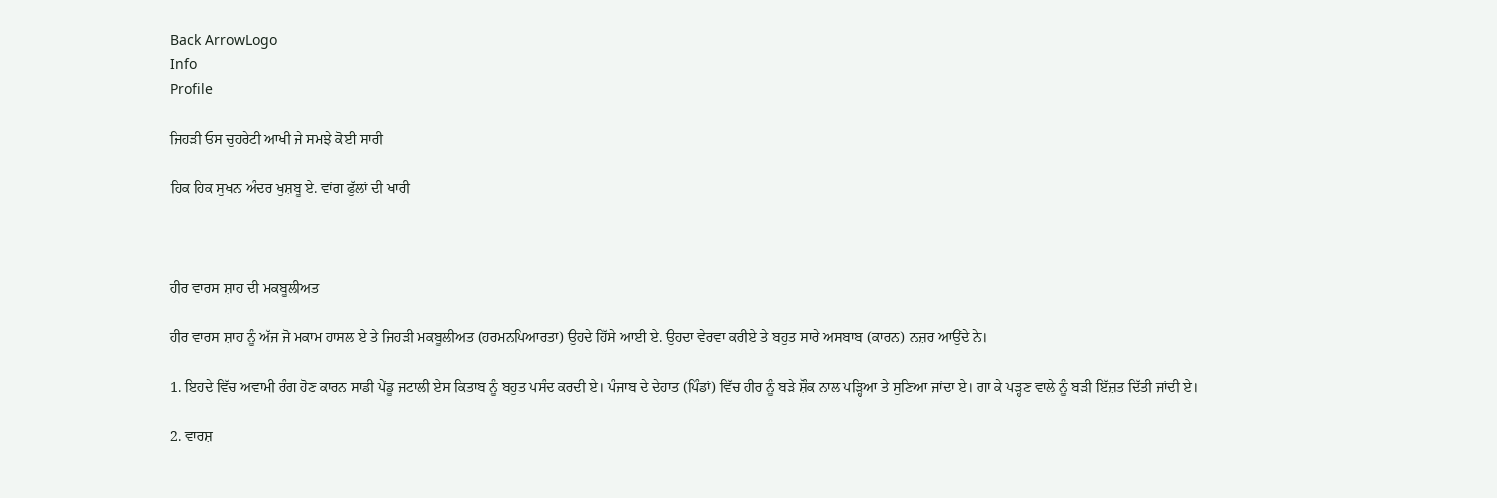Back ArrowLogo
Info
Profile

ਜਿਹੜੀ ਓਸ ਚੁਹਰੇਟੀ ਆਖੀ ਜੇ ਸਮਝੇ ਕੋਈ ਸਾਰੀ

ਹਿਕ ਹਿਕ ਸੁਖਨ ਅੰਦਰ ਖੁਸ਼ਬੂ ਏ. ਵਾਂਗ ਫੁੱਲਾਂ ਦੀ ਖਾਰੀ



ਹੀਰ ਵਾਰਸ ਸ਼ਾਹ ਦੀ ਮਕਬੂਲੀਅਤ

ਹੀਰ ਵਾਰਸ ਸ਼ਾਹ ਨੂੰ ਅੱਜ ਜੋ ਮਕਾਮ ਹਾਸਲ ਏ ਤੇ ਜਿਹੜੀ ਮਕਬੂਲੀਅਤ (ਹਰਮਨਪਿਆਰਤਾ) ਉਹਦੇ ਹਿੱਸੇ ਆਈ ਏ. ਉਹਦਾ ਵੇਰਵਾ ਕਰੀਏ ਤੇ ਬਹੁਤ ਸਾਰੇ ਅਸਬਾਬ (ਕਾਰਨ) ਨਜ਼ਰ ਆਉਂਦੇ ਨੇ।

1. ਇਹਦੇ ਵਿੱਚ ਅਵਾਮੀ ਰੰਗ ਹੋਣ ਕਾਰਨ ਸਾਡੀ ਪੇਂਡੂ ਜਟਾਲੀ ਏਸ ਕਿਤਾਬ ਨੂੰ ਬਹੁਤ ਪਸੰਦ ਕਰਦੀ ਏ। ਪੰਜਾਬ ਦੇ ਦੇਹਾਤ (ਪਿੰਡਾਂ) ਵਿੱਚ ਹੀਰ ਨੂੰ ਬੜੇ ਸ਼ੌਕ ਨਾਲ ਪੜ੍ਹਿਆ ਤੇ ਸੁਣਿਆ ਜਾਂਦਾ ਏ। ਗਾ ਕੇ ਪੜ੍ਹਣ ਵਾਲੇ ਨੂੰ ਬੜੀ ਇੱਜ਼ਤ ਦਿੱਤੀ ਜਾਂਦੀ ਏ।

2. ਵਾਰਸ਼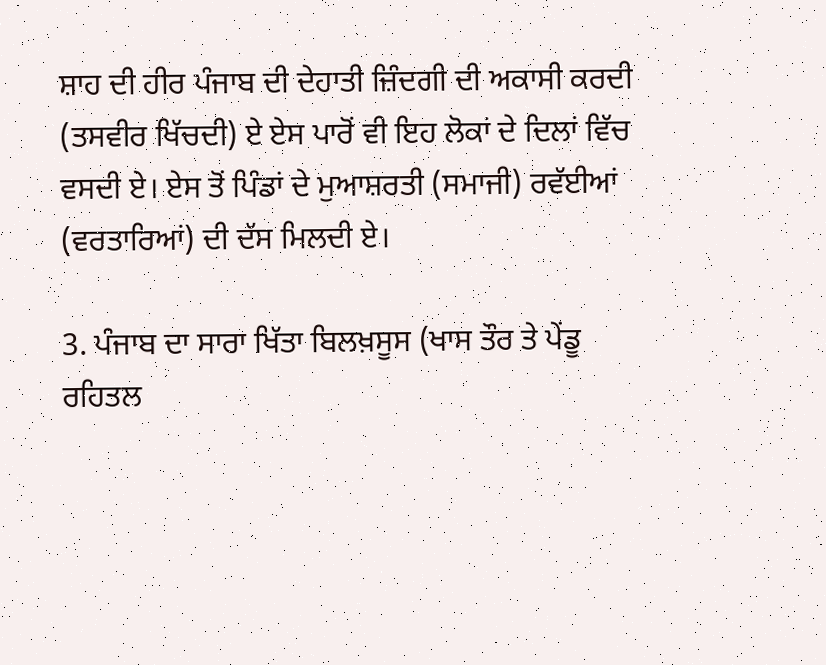ਸ਼ਾਹ ਦੀ ਹੀਰ ਪੰਜਾਬ ਦੀ ਦੇਹਾਤੀ ਜ਼ਿੰਦਗੀ ਦੀ ਅਕਾਸੀ ਕਰਦੀ (ਤਸਵੀਰ ਖਿੱਚਦੀ) ਏ ਏਸ ਪਾਰੋਂ ਵੀ ਇਹ ਲੋਕਾਂ ਦੇ ਦਿਲਾਂ ਵਿੱਚ ਵਸਦੀ ਏ। ਏਸ ਤੋਂ ਪਿੰਡਾਂ ਦੇ ਮੁਆਸ਼ਰਤੀ (ਸਮਾਜੀ) ਰਵੱਈਆਂ (ਵਰਤਾਰਿਆਂ) ਦੀ ਦੱਸ ਮਿਲਦੀ ਏ।

3. ਪੰਜਾਬ ਦਾ ਸਾਰਾ ਖਿੱਤਾ ਬਿਲਖ਼ਸੂਸ (ਖਾਸ ਤੌਰ ਤੇ ਪੇਂਡੂ ਰਹਿਤਲ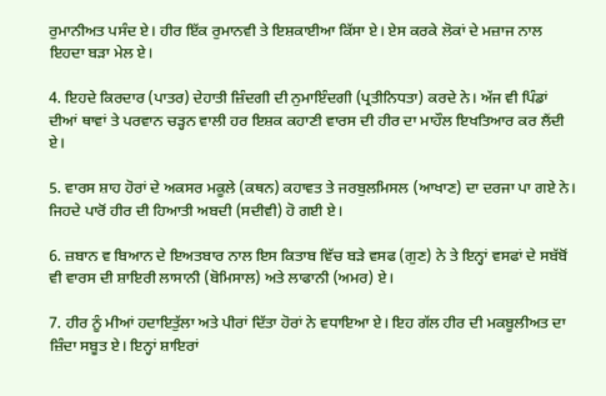ਰੁਮਾਨੀਅਤ ਪਸੰਦ ਏ। ਹੀਰ ਇੱਕ ਰੁਮਾਨਵੀ ਤੇ ਇਸ਼ਕਾਈਆ ਕਿੱਸਾ ਏ। ਏਸ ਕਰਕੇ ਲੋਕਾਂ ਦੇ ਮਜ਼ਾਜ ਨਾਲ ਇਹਦਾ ਬੜਾ ਮੇਲ ਏ।

4. ਇਹਦੇ ਕਿਰਦਾਰ (ਪਾਤਰ) ਦੇਹਾਤੀ ਜ਼ਿੰਦਗੀ ਦੀ ਨੁਮਾਇੰਦਗੀ (ਪ੍ਰਤੀਨਿਧਤਾ) ਕਰਦੇ ਨੇ। ਅੱਜ ਵੀ ਪਿੰਡਾਂ ਦੀਆਂ ਥਾਵਾਂ ਤੇ ਪਰਵਾਨ ਚੜ੍ਹਨ ਵਾਲੀ ਹਰ ਇਸ਼ਕ ਕਹਾਣੀ ਵਾਰਸ ਦੀ ਹੀਰ ਦਾ ਮਾਹੌਲ ਇਖਤਿਆਰ ਕਰ ਲੈਂਦੀ ਏ।

5. ਵਾਰਸ ਸ਼ਾਹ ਹੋਰਾਂ ਦੇ ਅਕਸਰ ਮਕੂਲੇ (ਕਥਨ) ਕਹਾਵਤ ਤੇ ਜਰਬੁਲਮਿਸਲ (ਆਖਾਣ) ਦਾ ਦਰਜਾ ਪਾ ਗਏ ਨੇ। ਜਿਹਦੇ ਪਾਰੋਂ ਹੀਰ ਦੀ ਹਿਆਤੀ ਅਬਦੀ (ਸਦੀਵੀ) ਹੋ ਗਈ ਏ।

6. ਜ਼ਬਾਨ ਵ ਬਿਆਨ ਦੇ ਇਅਤਬਾਰ ਨਾਲ ਇਸ ਕਿਤਾਬ ਵਿੱਚ ਬੜੇ ਵਸਫ (ਗੁਣ) ਨੇ ਤੇ ਇਨ੍ਹਾਂ ਵਸਫਾਂ ਦੇ ਸਬੱਬੋਂ ਵੀ ਵਾਰਸ ਦੀ ਸ਼ਾਇਰੀ ਲਾਸਾਨੀ (ਬੋਮਿਸਾਲ) ਅਤੇ ਲਾਫਾਨੀ (ਅਮਰ) ਏ।

7. ਹੀਰ ਨੂੰ ਮੀਆਂ ਹਦਾਇਤੁੱਲਾ ਅਤੇ ਪੀਰਾਂ ਦਿੱਤਾ ਹੋਰਾਂ ਨੇ ਵਧਾਇਆ ਏ। ਇਹ ਗੱਲ ਹੀਰ ਦੀ ਮਕਬੂਲੀਅਤ ਦਾ ਜ਼ਿੰਦਾ ਸਬੂਤ ਏ। ਇਨ੍ਹਾਂ ਸ਼ਾਇਰਾਂ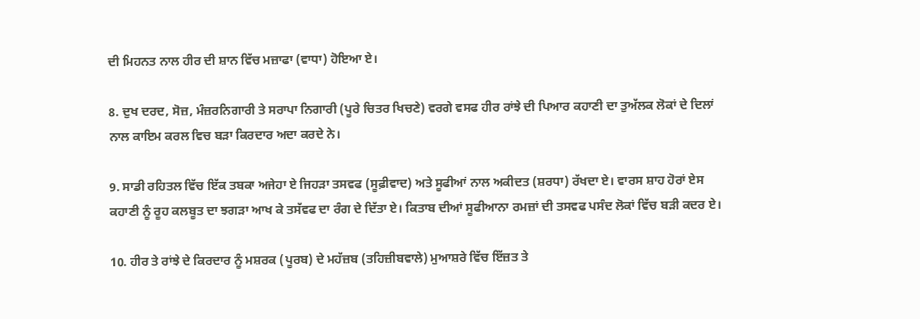ਦੀ ਮਿਹਨਤ ਨਾਲ ਹੀਰ ਦੀ ਸ਼ਾਨ ਵਿੱਚ ਮਜ਼ਾਫਾ (ਵਾਧਾ) ਹੋਇਆ ਏ।

8. ਦੁਖ ਦਰਦ, ਸੋਜ਼, ਮੰਜ਼ਰਨਿਗਾਰੀ ਤੇ ਸਰਾਪਾ ਨਿਗਾਰੀ (ਪੂਰੇ ਚਿਤਰ ਖਿਚਣੇ) ਵਰਗੇ ਵਸਫ ਹੀਰ ਰਾਂਝੇ ਦੀ ਪਿਆਰ ਕਹਾਣੀ ਦਾ ਤੁਅੱਲਕ ਲੋਕਾਂ ਦੇ ਦਿਲਾਂ ਨਾਲ ਕਾਇਮ ਕਰਲ ਵਿਚ ਬੜਾ ਕਿਰਦਾਰ ਅਦਾ ਕਰਦੇ ਨੇ।

9. ਸਾਡੀ ਰਹਿਤਲ ਵਿੱਚ ਇੱਕ ਤਬਕਾ ਅਜੇਹਾ ਏ ਜਿਹੜਾ ਤਸਵਫ (ਸੂਫ਼ੀਵਾਦ) ਅਤੇ ਸੂਫੀਆਂ ਨਾਲ ਅਕੀਦਤ (ਸ਼ਰਧਾ) ਰੱਖਦਾ ਏ। ਵਾਰਸ ਸ਼ਾਹ ਹੋਰਾਂ ਏਸ ਕਹਾਣੀ ਨੂੰ ਰੂਹ ਕਲਬੂਤ ਦਾ ਝਗੜਾ ਆਖ ਕੇ ਤਸੱਵਫ ਦਾ ਰੰਗ ਦੇ ਦਿੱਤਾ ਏ। ਕਿਤਾਬ ਦੀਆਂ ਸੂਫੀਆਨਾ ਰਮਜ਼ਾਂ ਦੀ ਤਸਵਫ ਪਸੰਦ ਲੋਕਾਂ ਵਿੱਚ ਬੜੀ ਕਦਰ ਏ।

10. ਹੀਰ ਤੇ ਰਾਂਝੇ ਦੇ ਕਿਰਦਾਰ ਨੂੰ ਮਸ਼ਰਕ (ਪੂਰਬ) ਦੇ ਮਹੱਜ਼ਬ (ਤਹਿਜ਼ੀਬਵਾਲੇ) ਮੁਆਸ਼ਰੇ ਵਿੱਚ ਇੱਜ਼ਤ ਤੇ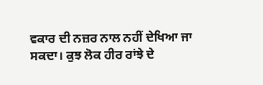ਵਕਾਰ ਦੀ ਨਜ਼ਰ ਨਾਲ ਨਹੀਂ ਦੇਖਿਆ ਜਾ ਸਕਦਾ। ਕੁਝ ਲੋਕ ਹੀਰ ਰਾਂਝੇ ਦੇ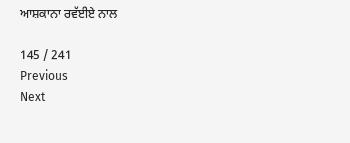ਆਸ਼ਕਾਨਾ ਰਵੱਈਏ ਨਾਲ

145 / 241
Previous
Next